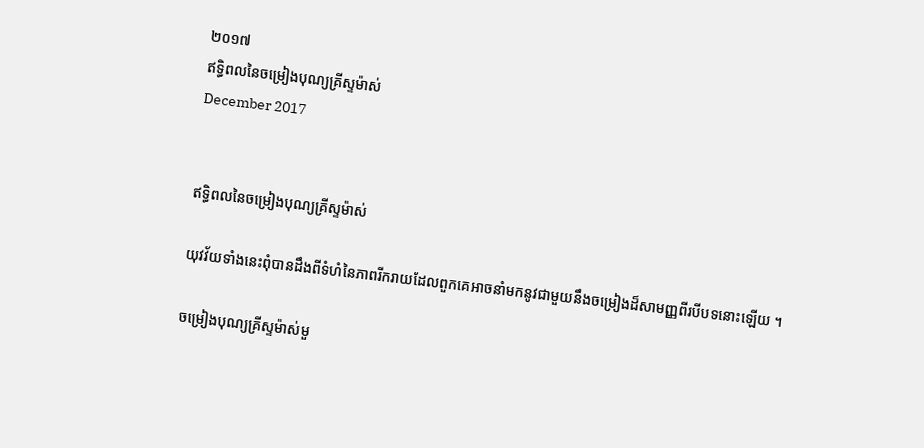២០១៧
ឥទ្ធិពលនៃចម្រៀងបុណ្យគ្រីស្ទម៉ាស់
December 2017


ឥទ្ធិពលនៃចម្រៀងបុណ្យគ្រីស្ទម៉ាស់

យុវវ័យទាំងនេះពុំបានដឹងពីទំហំនៃភាពរីករាយដែលពួកគេអាចនាំមកនូវជាមួយនឹងចម្រៀងដ៏សាមញ្ញពីរបីបទនោះឡើយ ។

ចម្រៀងបុណ្យគ្រីស្ទម៉ាស់មួ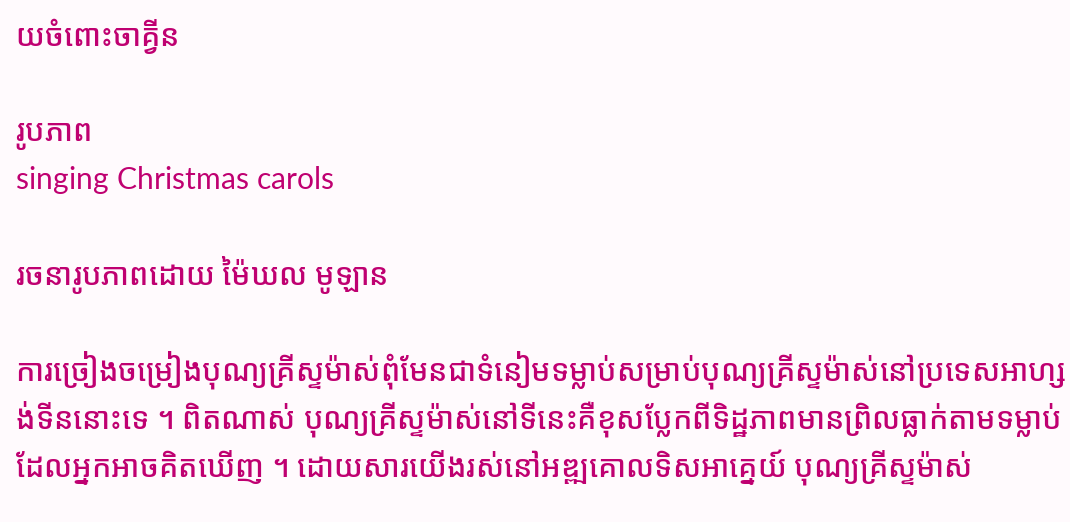យចំពោះចាគ្វីន

រូបភាព
singing Christmas carols

រចនារូបភាពដោយ ម៉ៃឃល មូឡាន

ការច្រៀងចម្រៀងបុណ្យគ្រីស្ទម៉ាស់ពុំមែនជាទំនៀមទម្លាប់សម្រាប់បុណ្យគ្រីស្ទម៉ាស់នៅប្រទេសអាហ្សង់ទីននោះទេ ។ ពិតណាស់ បុណ្យគ្រីស្ទម៉ាស់នៅទីនេះគឺខុសប្លែកពីទិដ្ឋភាពមានព្រិលធ្លាក់តាមទម្លាប់ដែលអ្នកអាចគិតឃើញ ។ ដោយសារយើងរស់នៅអឌ្ឍគោលទិសអាគ្នេយ៍ បុណ្យគ្រីស្ទម៉ាស់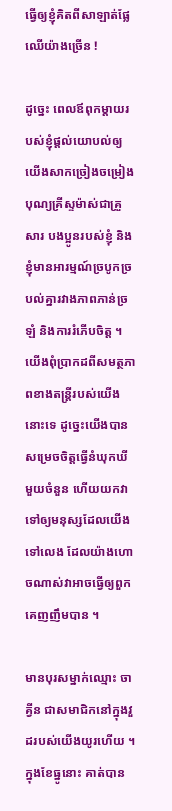ធ្វើឲ្យខ្ញុំគិតពីសាឡាត់ផ្លែឈើយ៉ាងច្រើន !

ដូច្នេះ ពេលឪពុកម្ដាយរបស់ខ្ញុំផ្ដល់យោបល់ឲ្យយើងសាកច្រៀងចម្រៀងបុណ្យគ្រីស្ទម៉ាស់ជាគ្រួសារ បងប្អូនរបស់ខ្ញុំ និងខ្ញុំមានអារម្មណ៍ច្របូកច្របល់គ្នារវាងភាពភាន់ច្រឡំ និងការរំភើបចិត្ត ។ យើងពុំប្រាកដពីសមត្ថភាពខាងតន្ត្រីរបស់យើងនោះទេ ដូច្នេះយើងបានសម្រេចចិត្តធ្វើនំឃុកឃីមួយចំនួន ហើយយកវាទៅឲ្យមនុស្សដែលយើងទៅលេង ដែលយ៉ាងហោចណាស់វាអាចធ្វើឲ្យពួកគេញញឹមបាន ។

មានបុរសម្នាក់ឈ្មោះ ចាគ្វីន ជាសមាជិកនៅក្នុងវួដរបស់យើងយូរហើយ ។ ក្នុងខែធ្នូនោះ គាត់បាន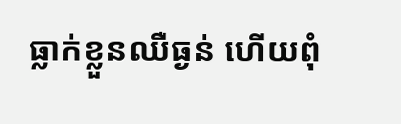ធ្លាក់ខ្លួនឈឺធ្ងន់ ហើយពុំ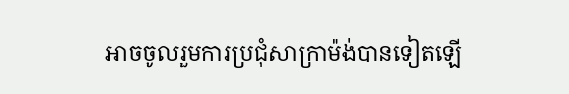អាចចូលរួមការប្រជុំសាក្រាម៉ង់បានទៀតឡើ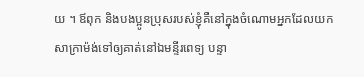យ ។ ឪពុក និងបងប្អូនប្រុសរបស់ខ្ញុំគឺនៅក្នុងចំណោមអ្នកដែលយកសាក្រាម៉ង់ទៅឲ្យគាត់នៅឯមន្ទីរពេទ្យ បន្ទា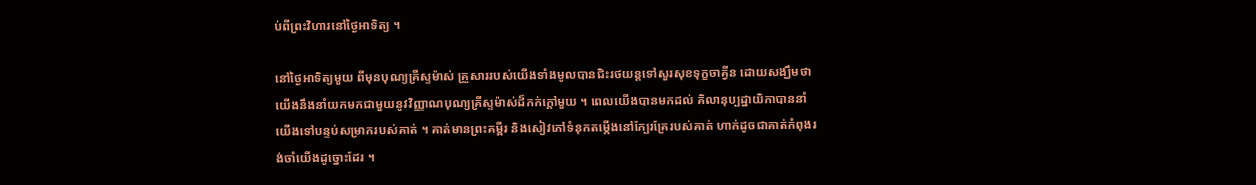ប់ពីព្រះវិហារនៅថ្ងៃអាទិត្យ ។

នៅថ្ងៃអាទិត្យមួយ ពីមុនបុណ្យគ្រីស្ទម៉ាស់ គ្រួសាររបស់យើងទាំងមូលបានជិះរថយន្តទៅសួរសុខទុក្ខចាគ្វីន ដោយសង្ឃឹមថា យើងនឹងនាំយកមកជាមួយនូវវិញ្ញាណបុណ្យគ្រីស្ទម៉ាស់ដ៏កក់ក្ដៅមួយ ។ ពេលយើងបានមកដល់ គិលានុប្បដ្ឋាយិកាបាននាំយើងទៅបន្ទប់សម្រាករបស់គាត់ ។ គាត់មានព្រះគម្ពីរ និងសៀវភៅទំនុកតម្កើងនៅក្បែរគ្រែរបស់គាត់ ហាក់ដូចជាគាត់កំពុងរង់ចាំយើងដូច្នោះដែរ ។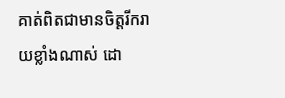គាត់ពិតជាមានចិត្តរីករាយខ្លាំងណាស់ ដោ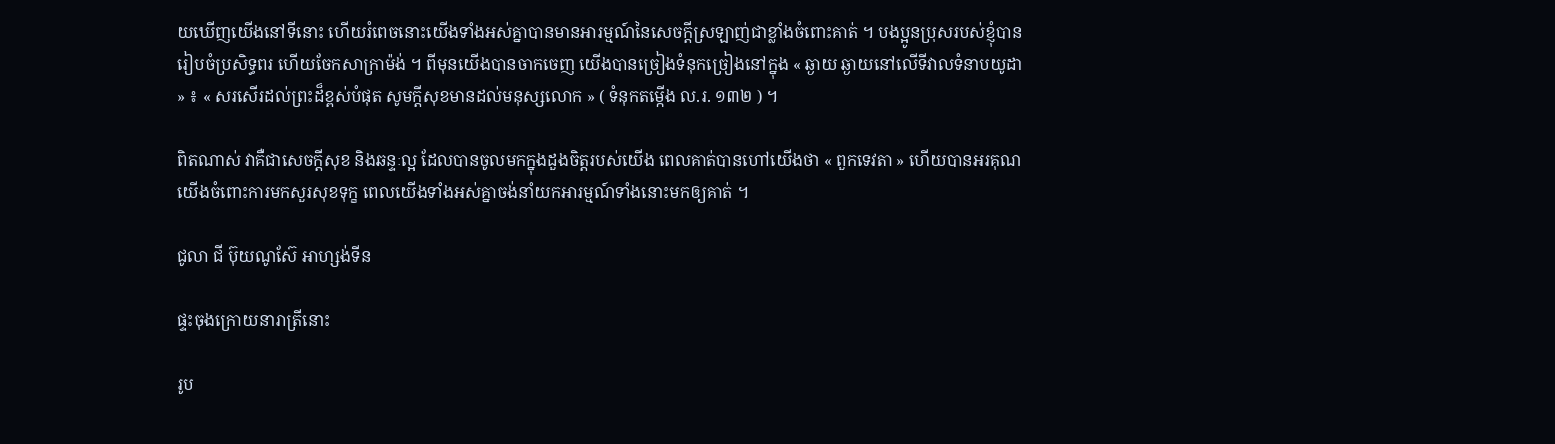យឃើញយើងនៅទីនោះ ហើយរំពេចនោះយើងទាំងអស់គ្នាបានមានអារម្មណ៍នៃសេចក្ដីស្រឡាញ់ជាខ្លាំងចំពោះគាត់ ។ បងប្អូនប្រុសរបស់ខ្ញុំបានរៀបចំប្រសិទ្ធពរ ហើយចែកសាក្រាម៉ង់ ។ ពីមុនយើងបានចាកចេញ យើងបានច្រៀងទំនុកច្រៀងនៅក្នុង « ឆ្ងាយ ឆ្ងាយនៅលើទីវាលទំនាបយូដា » ៖ « សរសើរដល់ព្រះដ៏ខ្ពស់បំផុត សូមក្ដីសុខមានដល់មនុស្សលោក » ( ទំនុកតម្កើង ល.រ. ១៣២ ) ។

ពិតណាស់ វាគឺជាសេចក្ដីសុខ និងឆន្ទៈល្អ ដែលបានចូលមកក្នុងដួងចិត្តរបស់យើង ពេលគាត់បានហៅយើងថា « ពួកទេវតា » ហើយបានអរគុណយើងចំពោះការមកសួរសុខទុក្ខ ពេលយើងទាំងអស់គ្នាចង់នាំយកអារម្មណ៍ទាំងនោះមកឲ្យគាត់ ។

ជូលា ជី ប៊ុយណូស៊ែ អាហ្សង់ទីន

ផ្ទះចុងក្រោយនារាត្រីនោះ

រូប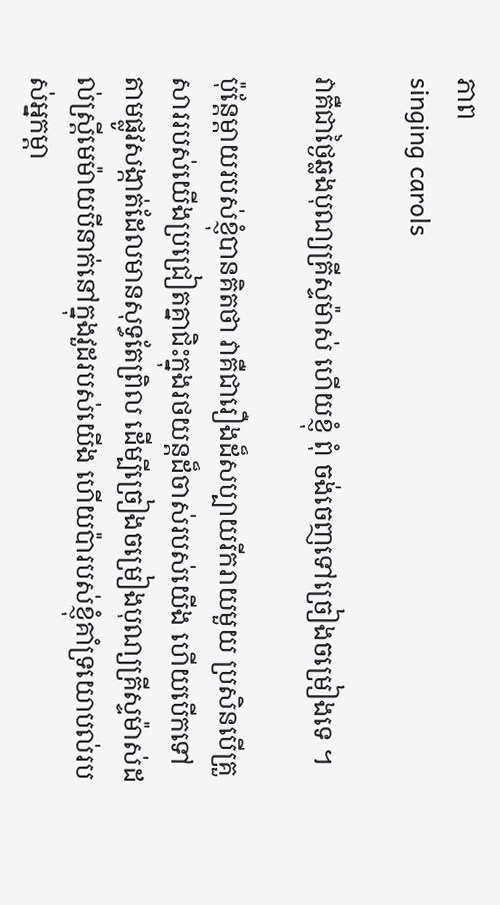ភាព
singing carols

វាគឺជាថ្ងៃឆ្លងបុណ្យគ្រីស្ទម៉ាស់ ហើយខ្ញុំ ពុំ ចង់ចេញទៅច្រៀងចម្រៀងទេ ។

ប៉ុន្តែម្ដាយរបស់ខ្ញុំបានគិតថា វាគឺជារឿងដ៏សប្បាយរីករាយមួយ ប្រសិនបើគ្រួសាររបស់យើងប្រជ្រៀតគ្នាជិះក្នុងរថយន្តដ៏ចាស់របស់យើង ហើយបើកទៅតាមផ្លូវសង្កាត់ដែលមានសុទ្ធតែព្រិល ដើម្បីច្រៀងចម្រៀងបុណ្យគ្រីស្ទម៉ាស់ដល់ស្ត្រីមេម៉ាយបីនាក់នៅក្នុងវួដរបស់យើង ហើយប៉ារបស់ខ្ញុំគាំទ្រយោបល់របស់អ្នកម្ដា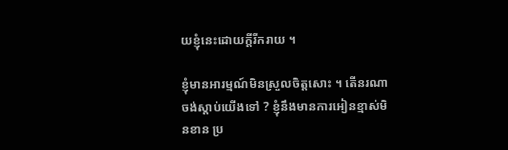យខ្ញុំនេះដោយក្ដីរីករាយ ។

ខ្ញុំមានអារម្មណ៍មិនស្រួលចិត្តសោះ ។ តើនរណាចង់ស្ដាប់យើងទៅ ? ខ្ញុំនឹងមានការអៀនខ្មាស់មិនខាន ប្រ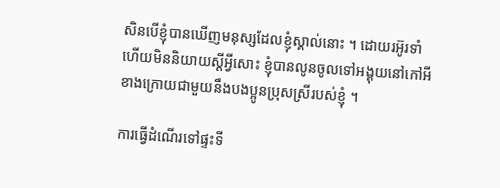សិនបើខ្ញុំបានឃើញមនុស្សដែលខ្ញុំស្គាល់នោះ ។ ដោយរអ៊ូរទាំ ហើយមិននិយាយស្ដីអ្វីសោះ ខ្ញុំបានលូនចូលទៅអង្គុយនៅកៅអីខាងក្រោយជាមួយនឹងបងប្អូនប្រុសស្រីរបស់ខ្ញុំ ។

ការធ្វើដំណើរទៅផ្ទះទី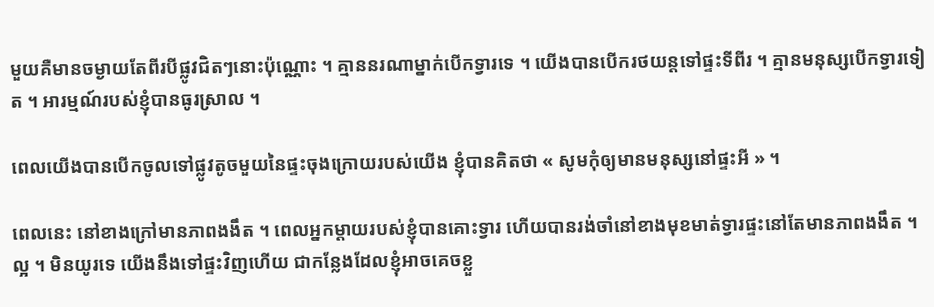មួយគឺមានចម្ងាយតែពីរបីផ្លូវជិតៗនោះប៉ុណ្ណោះ ។ គ្មាននរណាម្នាក់បើកទ្វារទេ ។ យើងបានបើករថយន្តទៅផ្ទះទីពីរ ។ គ្មានមនុស្សបើកទ្វារទៀត ។ អារម្មណ៍របស់ខ្ញុំបានធូរស្រាល ។

ពេលយើងបានបើកចូលទៅផ្លូវតូចមួយនៃផ្ទះចុងក្រោយរបស់យើង ខ្ញុំបានគិតថា « សូមកុំឲ្យមានមនុស្សនៅផ្ទះអី » ។

ពេលនេះ នៅខាងក្រៅមានភាពងងឹត ។ ពេលអ្នកម្ដាយរបស់ខ្ញុំបានគោះទ្វារ ហើយបានរង់ចាំនៅខាងមុខមាត់ទ្វារផ្ទះនៅតែមានភាពងងឹត ។ ល្អ ។ មិនយូរទេ យើងនឹងទៅផ្ទះវិញហើយ ជាកន្លែងដែលខ្ញុំអាចគេចខ្លួ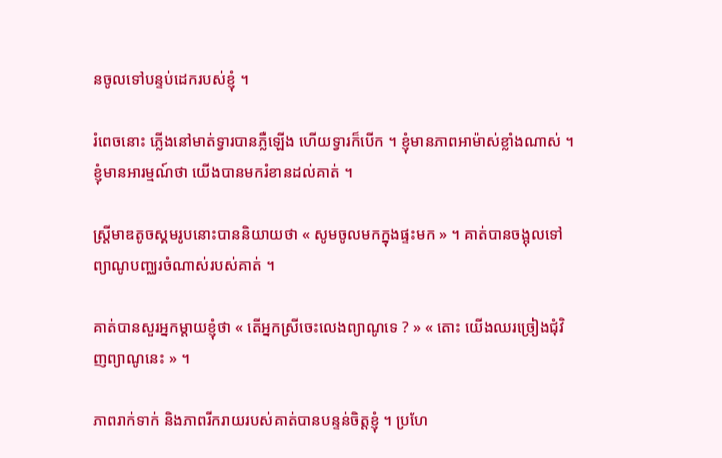នចូលទៅបន្ទប់ដេករបស់ខ្ញុំ ។

រំពេចនោះ ភ្លើងនៅមាត់ទ្វារបានភ្លឺឡើង ហើយទ្វារក៏បើក ។ ខ្ញុំមានភាពអាម៉ាស់ខ្លាំងណាស់ ។ ខ្ញុំមានអារម្មណ៍ថា យើងបានមករំខានដល់គាត់ ។

ស្ត្រីមាឌតូចស្គមរូបនោះបាននិយាយថា « សូមចូលមកក្នុងផ្ទះមក » ។ គាត់បានចង្អុលទៅព្យាណូបញ្ឈរចំណាស់របស់គាត់ ។

គាត់បានសួរអ្នកម្ដាយខ្ញុំថា « តើអ្នកស្រីចេះលេងព្យាណូទេ ? » « តោះ យើងឈរច្រៀងជុំវិញព្យាណូនេះ » ។

ភាពរាក់ទាក់ និងភាពរីករាយរបស់គាត់បានបន្ទន់ចិត្តខ្ញុំ ។ ប្រហែ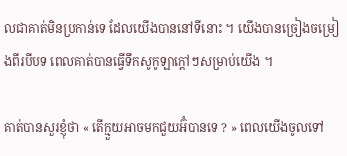លជាគាត់មិនប្រកាន់ទេ ដែលយើងបាននៅទីនោះ ។ យើងបានច្រៀងចម្រៀងពីរបីបទ ពេលគាត់បានធ្វើទឹកសូកូឡាក្ដៅៗសម្រាប់យើង ។

គាត់បានសួរខ្ញុំថា « តើក្មួយអាចមកជួយអ៊ំបានទេ ? » ពេលយើងចូលទៅ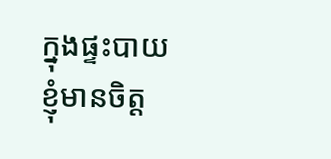ក្នុងផ្ទះបាយ ខ្ញុំមានចិត្ត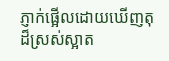ភ្ញាក់ផ្អើលដោយឃើញតុដ៏ស្រស់ស្អាត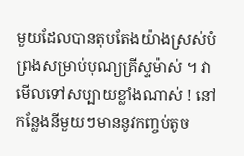មួយដែលបានតុបតែងយ៉ាងស្រស់បំព្រងសម្រាប់បុណ្យគ្រីស្ទម៉ាស់ ។ វាមើលទៅសប្បាយខ្លាំងណាស់ ! នៅកន្លែងនីមួយៗមាននូវកញ្ចប់តូច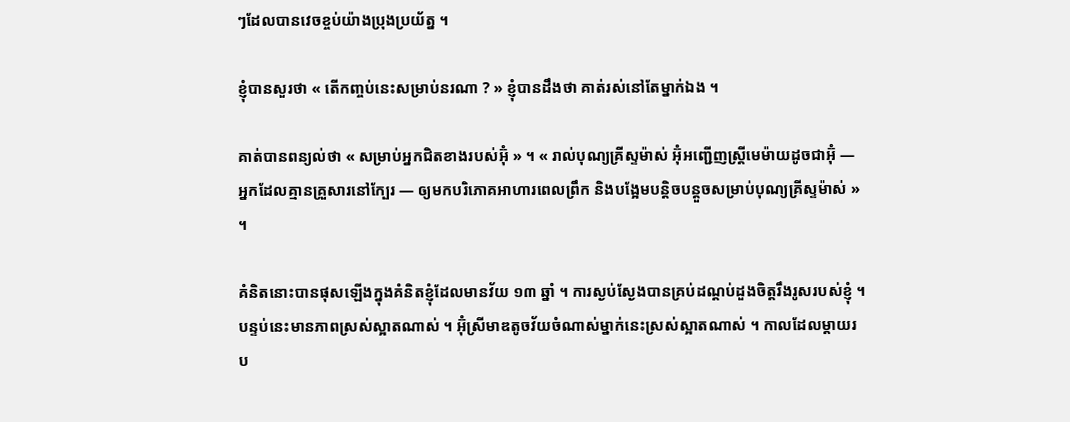ៗដែលបានវេចខ្ចប់យ៉ាងប្រុងប្រយ័ត្ន ។

ខ្ញុំបានសួរថា « តើកញ្ចប់នេះសម្រាប់នរណា ? » ខ្ញុំបានដឹងថា គាត់រស់នៅតែម្នាក់ឯង ។

គាត់បានពន្យល់ថា « សម្រាប់អ្នកជិតខាងរបស់អ៊ុំ » ។ « រាល់បុណ្យគ្រីស្ទម៉ាស់ អ៊ុំអញ្ជើញស្ត្រីមេម៉ាយដូចជាអ៊ុំ — អ្នកដែលគ្មានគ្រួសារនៅក្បែរ — ឲ្យមកបរិភោគអាហារពេលព្រឹក និងបង្អែមបន្តិចបន្តួចសម្រាប់បុណ្យគ្រីស្ទម៉ាស់ » ។

គំនិតនោះបានផុសឡើងក្នុងគំនិតខ្ញុំដែលមានវ័យ ១៣ ឆ្នាំ ។ ការស្ងប់ស្ងែងបានគ្រប់ដណ្ដប់ដួងចិត្តរឹងរូសរបស់ខ្ញុំ ។ បន្ទប់នេះមានភាពស្រស់ស្អាតណាស់ ។ អ៊ុំស្រីមាឌតូចវ័យចំណាស់ម្នាក់នេះស្រស់ស្អាតណាស់ ។ កាលដែលម្ដាយរប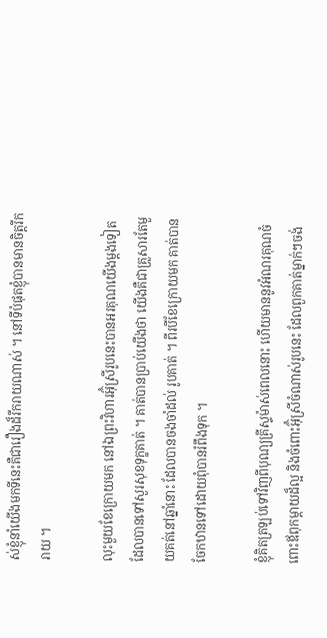ស់ខ្ញុំនាំយើងមកទីនេះគឺជារឿងដ៏រីករាយណាស់ ។ នៅទីបំផុតខ្ញុំបានមានចិត្តរីករាយ ។

លុះមួយខែក្រោយមក នៅឯព្រះវិហារអ៊ុំស្រីរូបនេះបានអរគុណយើងម្ដងទៀតដែលបានទៅសួរសុខទុក្ខគាត់ ។ គាត់បានប្រាប់យើងថា យើងគឺជាគ្រួសារតែមួយគត់នៅឆ្នាំនោះ ដែលបានចងចាំដល់ រូបគាត់ ។ ពីរបីខែក្រោយមក គាត់បានចែកឋានទៅដោយពុំបានរំពឹងទុក ។

ខ្ញុំគិតត្រឡប់ទៅវិញពីបុណ្យគ្រីស្ទម៉ាស់ពេលនោះ ហើយមាននូវអំណរគុណចំពោះឪពុកម្ដាយដ៏ល្អ និងចំពោះអ៊ុំស្រីចំណាស់រូបនេះ ដែលពួកគាត់ម្នាក់ៗចង់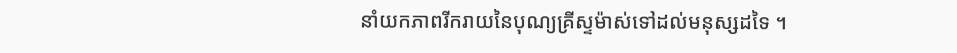នាំយកភាពរីករាយនៃបុណ្យគ្រីស្ទម៉ាស់ទៅដល់មនុស្សដទៃ ។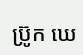ប្រ៊ូក ឃេ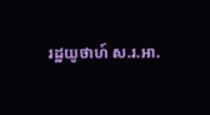រដ្ឋយូថាហ៍ ស.រ.អា.